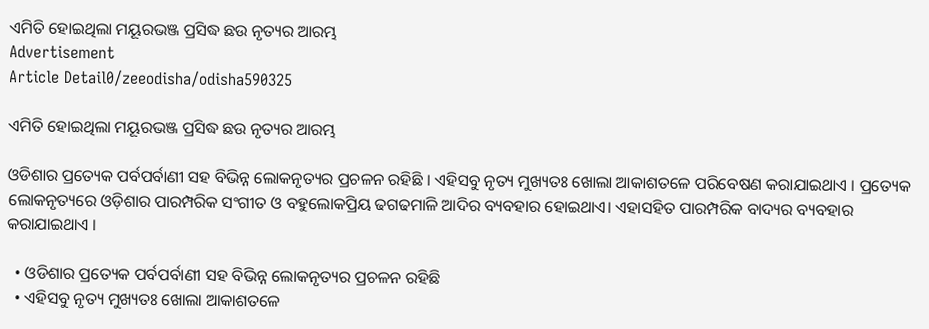ଏମିତି ହୋଇଥିଲା ମୟୂରଭଞ୍ଜ ପ୍ରସିଦ୍ଧ ଛଉ ନୃତ୍ୟର ଆରମ୍ଭ
Advertisement
Article Detail0/zeeodisha/odisha590325

ଏମିତି ହୋଇଥିଲା ମୟୂରଭଞ୍ଜ ପ୍ରସିଦ୍ଧ ଛଉ ନୃତ୍ୟର ଆରମ୍ଭ

ଓଡିଶାର ପ୍ରତ୍ୟେକ ପର୍ବପର୍ବାଣୀ ସହ ବିଭିନ୍ନ ଲୋକନୃତ୍ୟର ପ୍ରଚଳନ ରହିଛି । ଏହିସବୁ ନୃତ୍ୟ ମୁଖ୍ୟତଃ ଖୋଲା ଆକାଶତଳେ ପରିବେଷଣ କରାଯାଇଥାଏ । ପ୍ରତ୍ୟେକ ଲୋକନୃତ୍ୟରେ ଓଡ଼ିଶାର ପାରମ୍ପରିକ ସଂଗୀତ ଓ ବହୁଲୋକପ୍ରିୟ ଢଗଢମାଳି ଆଦିର ବ୍ୟବହାର ହୋଇଥାଏ। ଏହାସହିତ ପାରମ୍ପରିକ ବାଦ୍ୟର ବ୍ୟବହାର କରାଯାଇଥାଏ ।

  • ଓଡିଶାର ପ୍ରତ୍ୟେକ ପର୍ବପର୍ବାଣୀ ସହ ବିଭିନ୍ନ ଲୋକନୃତ୍ୟର ପ୍ରଚଳନ ରହିଛି
  • ଏହିସବୁ ନୃତ୍ୟ ମୁଖ୍ୟତଃ ଖୋଲା ଆକାଶତଳେ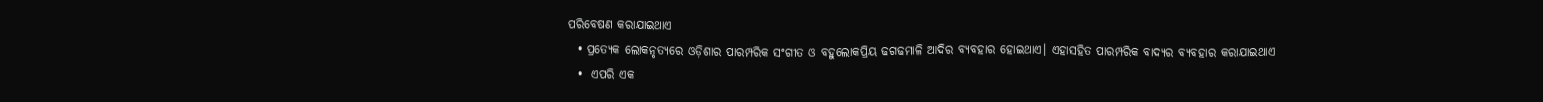ପରିବେଷଣ କରାଯାଇଥାଏ
  • ପ୍ରତ୍ୟେକ ଲୋକନୃତ୍ୟରେ ଓଡ଼ିଶାର ପାରମ୍ପରିକ ସଂଗୀତ ଓ ବହୁଲୋକପ୍ରିୟ ଢଗଢମାଳି ଆଦିର ବ୍ୟବହାର ହୋଇଥାଏ। ଏହାସହିତ ପାରମ୍ପରିକ ବାଦ୍ୟର ବ୍ୟବହାର କରାଯାଇଥାଏ
  •  ଏପରି ଏକ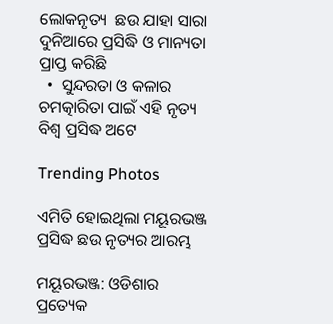ଲୋକନୃତ୍ୟ  ଛଉ ଯାହା ସାରା ଦୁନିଆରେ ପ୍ରସିଦ୍ଧି ଓ ମାନ୍ୟତା ପ୍ରାପ୍ତ କରିଛି
  •  ସୁନ୍ଦରତା ଓ କଳାର ଚମତ୍କାରିତା ପାଇଁ ଏହି ନୃତ୍ୟ ବିଶ୍ୱ ପ୍ରସିଦ୍ଧ ଅଟେ

Trending Photos

ଏମିତି ହୋଇଥିଲା ମୟୂରଭଞ୍ଜ ପ୍ରସିଦ୍ଧ ଛଉ ନୃତ୍ୟର ଆରମ୍ଭ

ମୟୂରଭଞ୍ଜ: ଓଡିଶାର ପ୍ରତ୍ୟେକ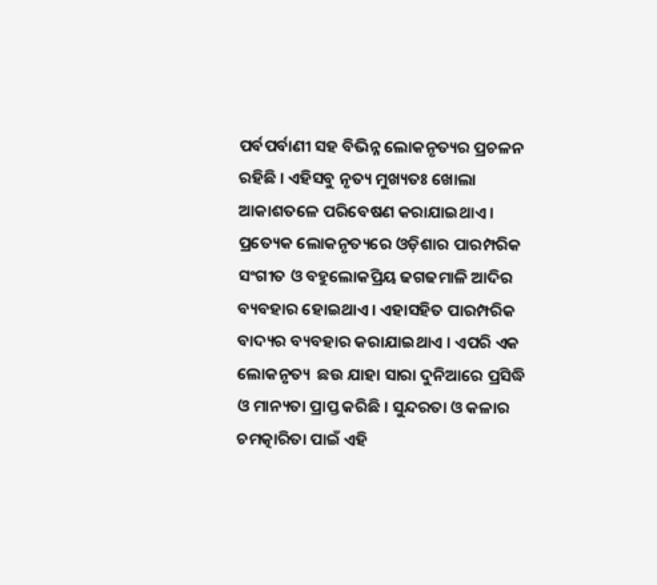ପର୍ବପର୍ବାଣୀ ସହ ବିଭିନ୍ନ ଲୋକନୃତ୍ୟର ପ୍ରଚଳନ ରହିଛି । ଏହିସବୁ ନୃତ୍ୟ ମୁଖ୍ୟତଃ ଖୋଲା ଆକାଶତଳେ ପରିବେଷଣ କରାଯାଇଥାଏ । ପ୍ରତ୍ୟେକ ଲୋକନୃତ୍ୟରେ ଓଡ଼ିଶାର ପାରମ୍ପରିକ ସଂଗୀତ ଓ ବହୁଲୋକପ୍ରିୟ ଢଗଢମାଳି ଆଦିର ବ୍ୟବହାର ହୋଇଥାଏ। ଏହାସହିତ ପାରମ୍ପରିକ ବାଦ୍ୟର ବ୍ୟବହାର କରାଯାଇଥାଏ । ଏପରି ଏକ ଲୋକନୃତ୍ୟ  ଛଉ ଯାହା ସାରା ଦୁନିଆରେ ପ୍ରସିଦ୍ଧି ଓ ମାନ୍ୟତା ପ୍ରାପ୍ତ କରିଛି । ସୁନ୍ଦରତା ଓ କଳାର ଚମତ୍କାରିତା ପାଇଁ ଏହି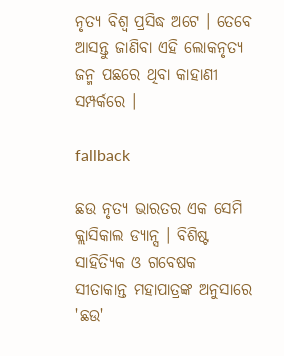ନୃତ୍ୟ ବିଶ୍ୱ ପ୍ରସିଦ୍ଧ ଅଟେ । ତେବେ ଆସନ୍ତୁ ଜାଣିବା ଏହି ଲୋକନୃତ୍ୟ ଜନ୍ମ ପଛରେ ଥିବା କାହାଣୀ ସମ୍ପର୍କରେ ।

fallback

ଛଉ ନୃତ୍ୟ ଭାରତର ଏକ ସେମି କ୍ଲାସିକାଲ ଡ୍ୟାନ୍ସ । ବିଶିଷ୍ଟ ସାହିତ୍ୟିକ ଓ ଗବେଷକ ସୀତାକାନ୍ତ ମହାପାତ୍ରଙ୍କ ଅନୁସାରେ 'ଛଉ'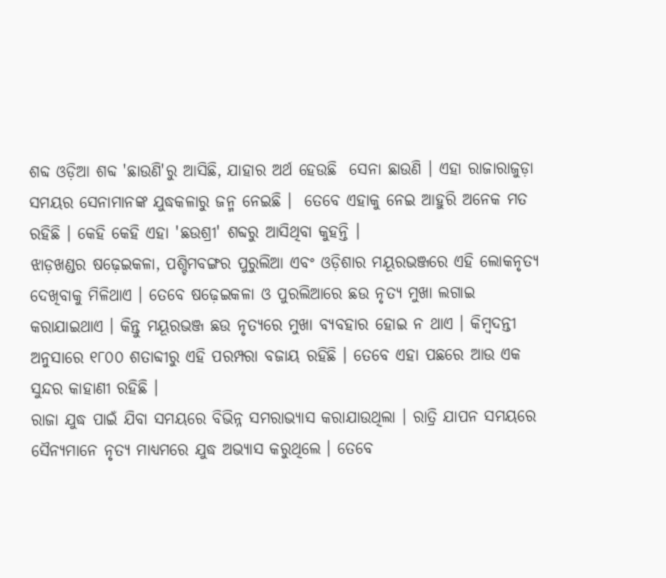ଶବ୍ଦ ଓଡ଼ିଆ ଶବ୍ଦ 'ଛାଉଣି'ରୁ ଆସିଛି, ଯାହାର ଅର୍ଥ ହେଉଛି  ସେନା ଛାଉଣି । ଏହା ରାଜାରାଜୁଡ଼ା ସମୟର ସେନାମାନଙ୍କ ଯୁଦ୍ଧକଳାରୁ ଜନ୍ମ ନେଇଛି ।  ତେବେ ଏହାକୁ ନେଇ ଆହୁରି ଅନେକ ମତ ରହିଛି । କେହି କେହି ଏହା 'ଛଉଶ୍ରୀ' ଶବ୍ଦରୁ ଆସିଥିବା କୁହନ୍ତି ।
ଝାଡ଼ଖଣ୍ଡର ଷଢ଼େଇକଳା, ପଶ୍ଚିମବଙ୍ଗର ପୁରୁଲିଆ ଏବଂ ଓଡ଼ିଶାର ମୟୂରଭଞ୍ଜରେ ଏହି ଲୋକନୃତ୍ୟ  ଦେଖିବାକୁ ମିଳିଥାଏ । ତେବେ ଷଢ଼େଇକଳା ଓ ପୁରଲିଆରେ ଛଉ ନୃତ୍ୟ ମୁଖା ଲଗାଇ କରାଯାଇଥାଏ । କିନ୍ତୁ ମୟୂରଭଞ୍ଜ ଛଉ ନୃତ୍ୟରେ ମୁଖା ବ୍ୟବହାର ହୋଇ ନ ଥାଏ । କିମ୍ବଦନ୍ତୀ ଅନୁସାରେ ୧୮୦୦ ଶତାବ୍ଦୀରୁ ଏହି ପରମ୍ପରା ବଜାୟ ରହିଛି । ତେବେ ଏହା ପଛରେ ଆଉ ଏକ ସୁନ୍ଦର କାହାଣୀ ରହିଛି ।
ରାଜା ଯୁଦ୍ଧ ପାଇଁ ଯିବା ସମୟରେ ବିଭିନ୍ନ ସମରାଭ୍ୟାସ କରାଯାଉଥିଲା । ରାତ୍ରି ଯାପନ ସମୟରେ ସୈନ୍ୟମାନେ ନୃତ୍ୟ ମାଧ୍ୟମରେ ଯୁଦ୍ଧ ଅଭ୍ୟାସ କରୁଥିଲେ । ତେବେ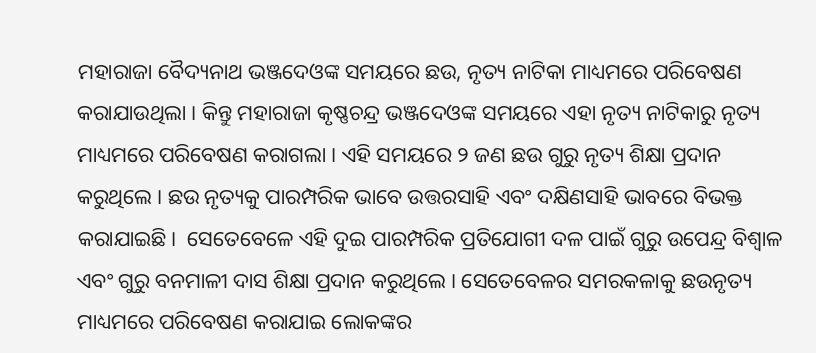ମହାରାଜା ବୈଦ୍ୟନାଥ ଭଞ୍ଜଦେଓଙ୍କ ସମୟରେ ଛଉ, ନୃତ୍ୟ ନାଟିକା ମାଧ୍ୟମରେ ପରିବେଷଣ କରାଯାଉଥିଲା । କିନ୍ତୁ ମହାରାଜା କୃଷ୍ଣଚନ୍ଦ୍ର ଭଞ୍ଜଦେଓଙ୍କ ସମୟରେ ଏହା ନୃତ୍ୟ ନାଟିକାରୁ ନୃତ୍ୟ ମାଧ୍ୟମରେ ପରିବେଷଣ କରାଗଲା । ଏହି ସମୟରେ ୨ ଜଣ ଛଉ ଗୁରୁ ନୃତ୍ୟ ଶିକ୍ଷା ପ୍ରଦାନ କରୁଥିଲେ । ଛଉ ନୃତ୍ୟକୁ ପାରମ୍ପରିକ ଭାବେ ଉତ୍ତରସାହି ଏବଂ ଦକ୍ଷିଣସାହି ଭାବରେ ବିଭକ୍ତ କରାଯାଇଛି।  ସେତେବେଳେ ଏହି ଦୁଇ ପାରମ୍ପରିକ ପ୍ରତିଯୋଗୀ ଦଳ ପାଇଁ ଗୁରୁ ଉପେନ୍ଦ୍ର ବିଶ୍ୱାଳ ଏବଂ ଗୁରୁ ବନମାଳୀ ଦାସ ଶିକ୍ଷା ପ୍ରଦାନ କରୁଥିଲେ । ସେତେବେଳର ସମରକଳାକୁ ଛଉନୃତ୍ୟ ମାଧ୍ୟମରେ ପରିବେଷଣ କରାଯାଇ ଲୋକଙ୍କର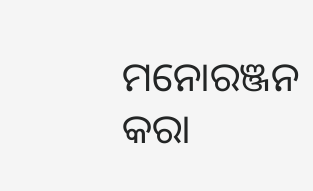ମନୋରଞ୍ଜନ କରା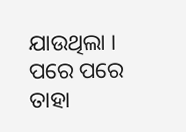ଯାଉଥିଲା । ପରେ ପରେ ତାହା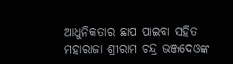ଆଧୁନିକତାର ଛାପ ପାଇବା ସହିତ ମହାରାଜା ଶ୍ରୀରାମ ଚନ୍ଦ୍ର ଭଞ୍ଜଦେଓଙ୍କ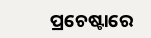ପ୍ରଚେଷ୍ଟାରେ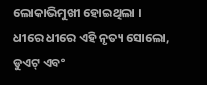ଲୋକାଭିମୁଖୀ ହୋଇଥିଲା । ଧୀରେ ଧୀରେ ଏହି ନୃତ୍ୟ ସୋଲୋ, ଡୁଏଟ୍ ଏବଂ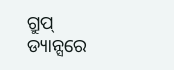ଗ୍ରୁପ୍ ଡ୍ୟାନ୍ସରେ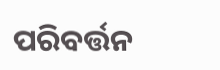ପରିବର୍ତ୍ତନ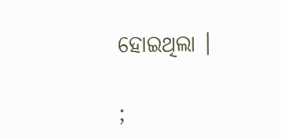ହୋଇଥିଲା ।

;